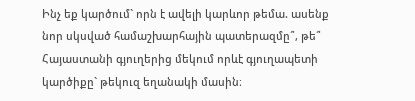Ինչ եք կարծում` որն է ավելի կարևոր թեմա. ասենք նոր սկսված համաշխարհային պատերազմը՞, թե՞ Հայաստանի գյուղերից մեկում որևէ գյուղապետի կարծիքը` թեկուզ եղանակի մասին։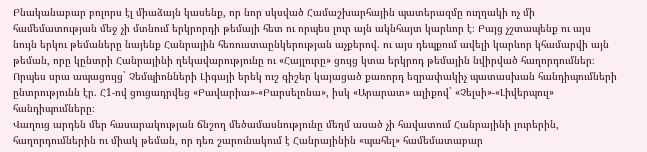Բնականաբար բոլորս էլ միաձայն կասենք, որ նոր սկսված Համաշխարհային պատերազմը ուղղակի ոչ մի համեմատության մեջ չի մտնում երկրորդի թեմայի հետ ու որպես լուր այն ակնհայտ կարևոր է։ Բայց չշտապենք ու այս նույն երկու թեմաները նայենք Հանրային հեռուստաընկերության աչքերով. ու այս դեպքում ավելի կարևոր կհամարվի այն թեման, որը կընտրի Հանրայինի ղեկավարությունը ու «Հայլուրը» ցույց կտա երկրոդ թեմային նվիրված հաղորդումներ։ Որպես սրա ապացույց` Չեմպիոնների Լիգայի երեկ ուշ գիշեր կայացած քառորդ եզրափակիչ պատասխան հանդիպումների ընտրությունն էր. Հ1-ով ցուցադրվեց «Բավարիա»-«Բարսելոնա», իսկ «Արարատ» ալիքով` «Չելսի»-«Լիվերպուլ» հանդիպումները։
Վաղուց արդեն մեր հասարակության ճնշող մեծամասնությունը մեղմ ասած չի հավատում Հանրայինի լուրերին, հաղորդումներին ու միակ թեման, որ դեռ շարունակում է Հանրայինին «պահել» համեմատաբար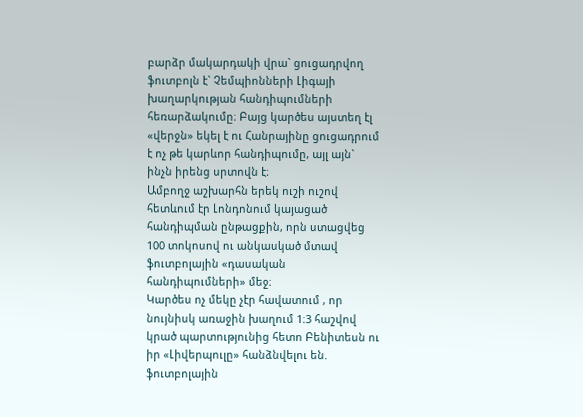բարձր մակարդակի վրա` ցուցադրվող ֆուտբոլն է` Չեմպիոնների Լիգայի խաղարկության հանդիպումների հեռարձակումը։ Բայց կարծես այստեղ էլ «վերջն» եկել է ու Հանրայինը ցուցադրում է ոչ թե կարևոր հանդիպումը, այլ այն` ինչն իրենց սրտովն է։
Ամբողջ աշխարհն երեկ ուշի ուշով հետևում էր Լոնդոնում կայացած հանդիպման ընթացքին, որն ստացվեց 100 տոկոսով ու անկասկած մտավ ֆուտբոլային «դասական հանդիպումների» մեջ։
Կարծես ոչ մեկը չէր հավատում , որ նույնիսկ առաջին խաղում 1։3 հաշվով կրած պարտությունից հետո Բենիտեսն ու իր «Լիվերպուլը» հանձնվելու են. ֆուտբոլային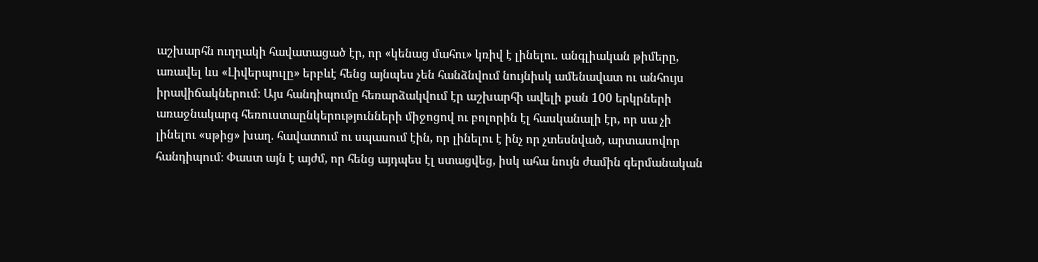աշխարհն ուղղակի հավատացած էր, որ «կենաց մահու» կռիվ է լինելու. անգլիական թիմերը, առավել ևս «Լիվերպուլը» երբևէ հենց այնպես չեն հանձնվում նույնիսկ ամենավատ ու անհույս իրավիճակներում։ Այս հանդիպումը հեռարձակվում էր աշխարհի ավելի քան 100 երկրների առաջնակարգ հեռուստաընկերությունների միջոցով ու բոլորին էլ հասկանալի էր, որ սա չի լինելու «սթից» խաղ. հավատում ու սպասում էին, որ լինելու է ինչ որ չտեսնված, արտասովոր հանդիպում։ Փաստ այն է այժմ, որ հենց այդպես էլ ստացվեց, իսկ ահա նույն ժամին գերմանական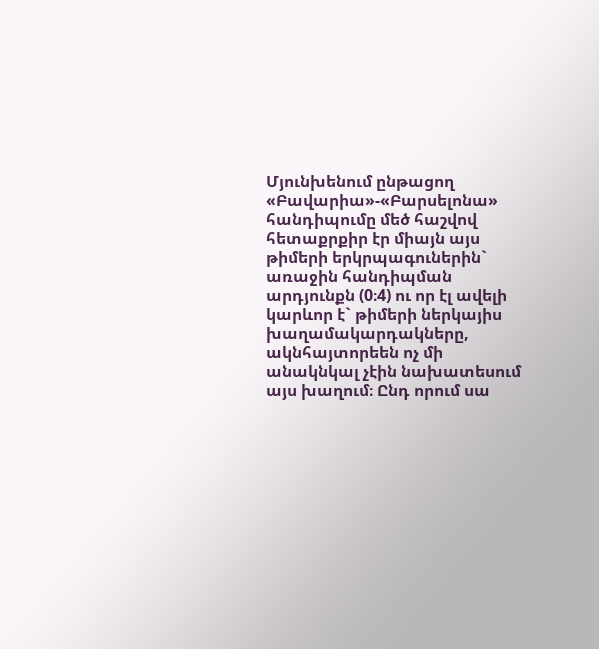Մյունխենում ընթացող «Բավարիա»-«Բարսելոնա» հանդիպումը մեծ հաշվով հետաքրքիր էր միայն այս թիմերի երկրպագուներին` առաջին հանդիպման արդյունքն (0։4) ու որ էլ ավելի կարևոր է` թիմերի ներկայիս խաղամակարդակները, ակնհայտորեեն ոչ մի անակնկալ չէին նախատեսում այս խաղում։ Ընդ որում սա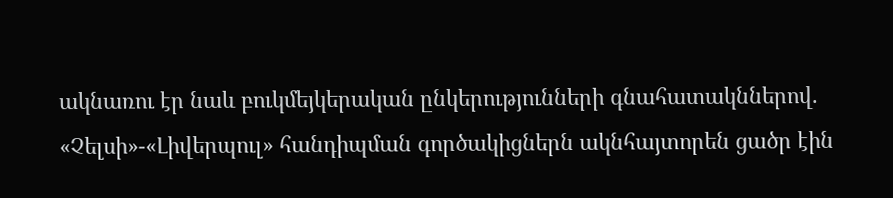ակնառու էր նաև բուկմեյկերական ընկերությունների գնահատակններով. «Չելսի»-«Լիվերպուլ» հանդիպման գործակիցներն ակնհայտորեն ցածր էին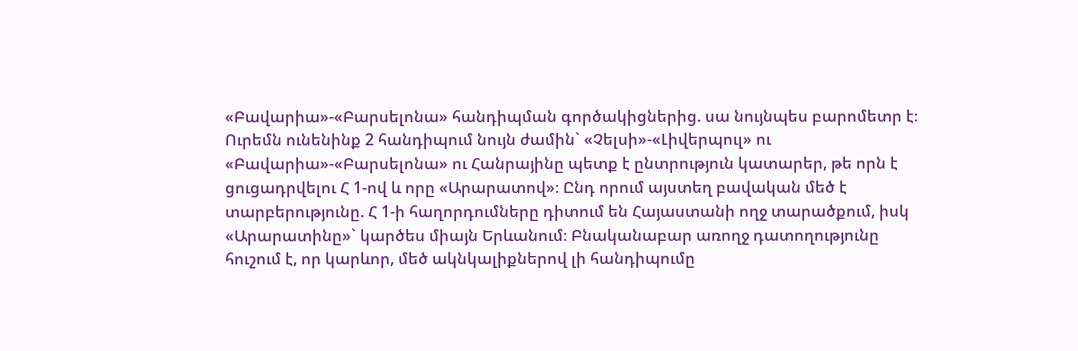«Բավարիա»-«Բարսելոնա» հանդիպման գործակիցներից. սա նույնպես բարոմետր է։
Ուրեմն ունենինք 2 հանդիպում նույն ժամին` «Չելսի»-«Լիվերպուլ» ու «Բավարիա»-«Բարսելոնա» ու Հանրայինը պետք է ընտրություն կատարեր, թե որն է ցուցադրվելու Հ 1-ով և որը «Արարատով»։ Ընդ որում այստեղ բավական մեծ է տարբերությունը. Հ 1-ի հաղորդումները դիտում են Հայաստանի ողջ տարածքում, իսկ «Արարատինը»` կարծես միայն Երևանում։ Բնականաբար առողջ դատողությունը հուշում է, որ կարևոր, մեծ ակնկալիքներով լի հանդիպումը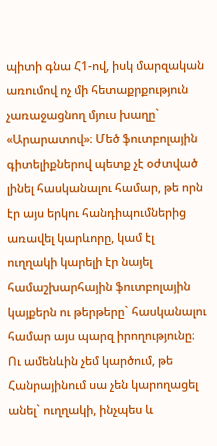պիտի գնա Հ1-ով, իսկ մարզական առումով ոչ մի հետաքրքություն չառաջացնող մյուս խաղը` «Արարատով»։ Մեծ ֆուտբոլային գիտելիքներով պետք չէ օժտված լինել հասկանալու համար, թե որն էր այս երկու հանդիպումներից առավել կարևորը, կամ էլ ուղղակի կարելի էր նայել համաշխարհային ֆուտբոլային կայքերն ու թերթերը` հասկանալու համար այս պարզ իրողությունը։ Ու ամենևին չեմ կարծում, թե Հանրայինում սա չեն կարողացել անել` ուղղակի, ինչպես և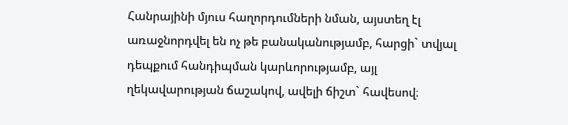Հանրայինի մյուս հաղորդումների նման, այստեղ էլ առաջնորդվել են ոչ թե բանականությամբ, հարցի` տվյալ դեպքում հանդիպման կարևորությամբ, այլ ղեկավարության ճաշակով, ավելի ճիշտ` հավեսով։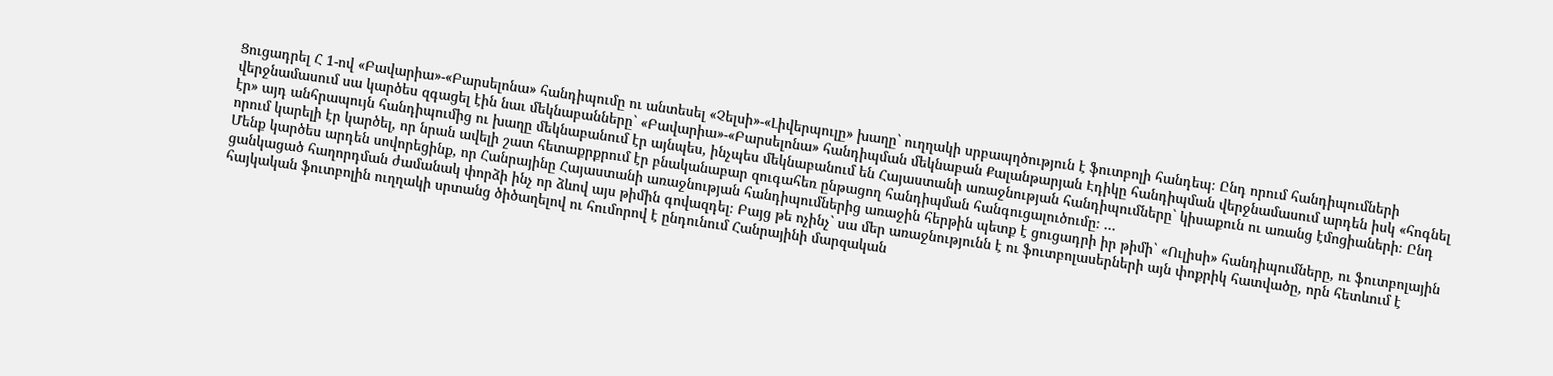Ցուցադրել Հ 1-ով «Բավարիա»-«Բարսելոնա» հանդիպումը ու անտեսել «Չելսի»-«Լիվերպուլը» խաղը` ուղղակի սրբապղծություն է ֆուտբոլի հանդեպ։ Ընդ որում հանդիպումների վերջնամասում սա կարծես զգացել էին նաւ մեկնաբանները` «Բավարիա»-«Բարսելոնա» հանդիպման մեկնաբան Քալանթարյան Էդիկը հանդիպման վերջնամասում արդեն իսկ «հոգնել էր» այդ անհրապույն հանդիպումից ու խաղը մեկնաբանում էր այնպես, ինչպես մեկնաբանում են Հայաստանի առաջնության հանդիպումները` կիսաքուն ու առանց էմոցիաների։ Ընդ որում կարելի էր կարծել, որ նրան ավելի շատ հետաքրքրում էր բնականաբար զուգահեռ ընթացող հանդիպման հանգուցալուծումը։ …
Մենք կարծես արդեն սովորեցինք, որ Հանրայինը Հայաստանի առաջնության հանդիպումներից առաջին հերթին պետք է ցուցադրի իր թիմի` «Ուլիսի» հանդիպումները, ու ֆուտբոլային ցանկացած հաղորդման ժամանակ փորձի ինչ որ ձևով այս թիմին գովազդել։ Բայց թե ոչինչ` սա մեր առաջնությունն է ու ֆուտբոլասերների այն փոքրիկ հատվածը, որն հետևում է հայկական ֆուտբոլին ուղղակի սրտանց ծիծաղելով ու հումորով է ընդունում Հանրայինի մարզական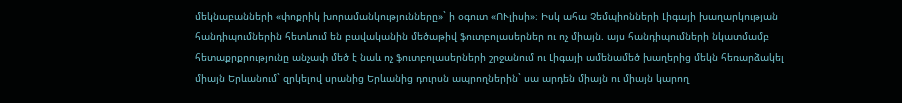մեկնաբանների «փոքրիկ խորամանկությունները»` ի օգուտ «ՈՒլիսի»։ Իսկ ահա Չեմպիոնների Լիգայի խաղարկության հանդիպումներին հետևում են բավականին մեծաթիվ ֆուտբոլասերներ ու ոչ միայն. այս հանդիպումների նկատմամբ հետաքրքրությունը անչափ մեծ է նաև ոչ ֆուտբոլասերների շրջանում ու Լիգայի ամենամեծ խաղերից մեկն հեռարձակել միայն Երևանում` զրկելով սրանից Երևանից դուրսն ապրողներին` սա արդեն միայն ու միայն կարող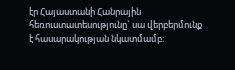էր Հայաստանի Հանրային հեռուստատեսությունը` սա վերբերմունք է հասարակության նկատմամբ։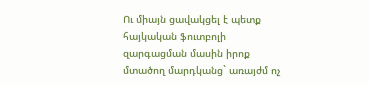Ու միայն ցավակցել է պետք հայկական ֆուտբոլի զարգացման մասին իրոք մտածող մարդկանց` առայժմ ոչ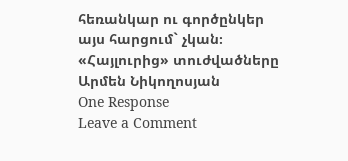հեռանկար ու գործընկեր այս հարցում` չկան։
«Հայլուրից» տուժվածները
Արմեն Նիկողոսյան
One Response
Leave a Comment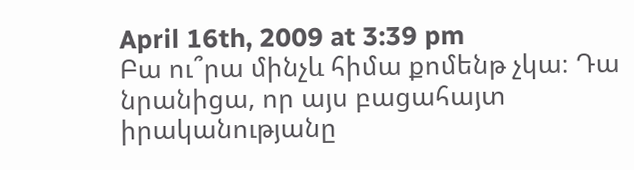April 16th, 2009 at 3:39 pm
Բա ու՞րա մինչև հիմա քոմենթ չկա։ Դա նրանիցա, որ այս բացահայտ իրականությանը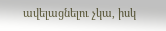ավելացնելու չկա, իսկ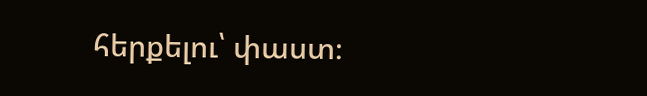հերքելու՝ փաստ։